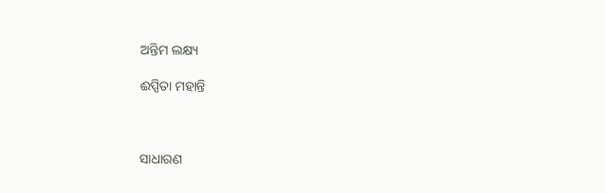ଅନ୍ତିମ ଲକ୍ଷ୍ୟ

ଈପ୍ସିତା ମହାନ୍ତି



ସାଧାରଣ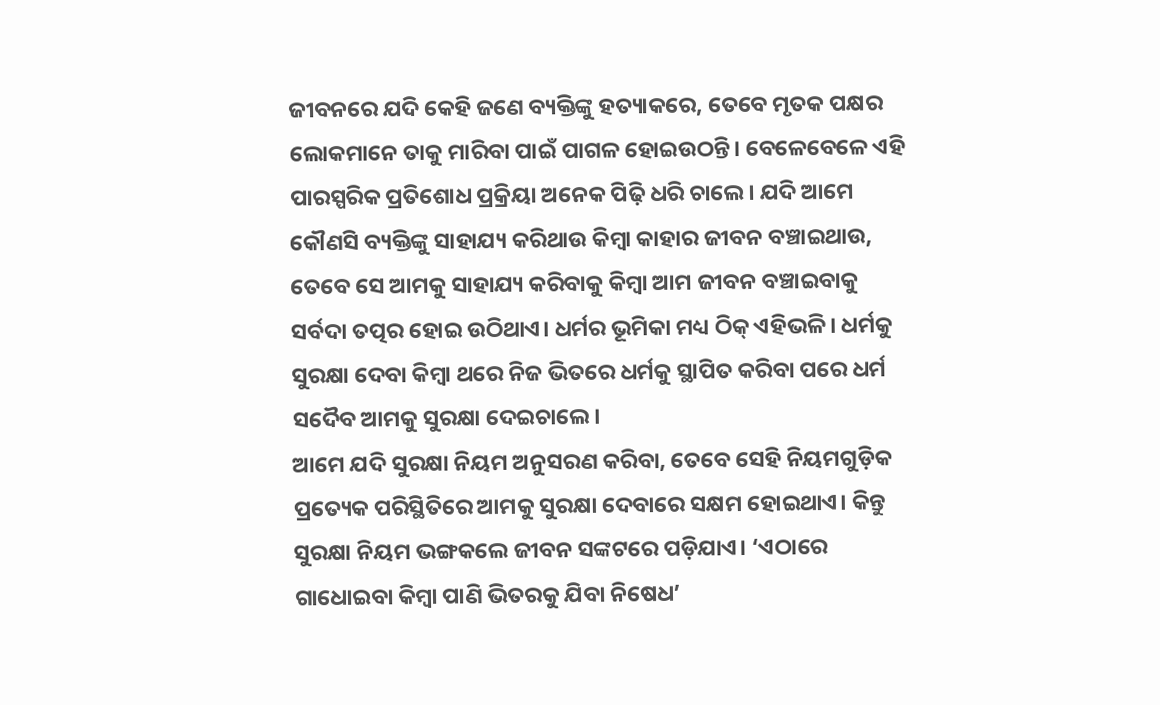ଜୀବନରେ ଯଦି କେହି ଜଣେ ବ୍ୟକ୍ତିଙ୍କୁ ହତ୍ୟାକରେ, ତେବେ ମୃତକ ପକ୍ଷର ଲୋକମାନେ ତାକୁ ମାରିବା ପାଇଁ ପାଗଳ ହୋଇଉଠନ୍ତି। ବେଳେବେଳେ ଏହି ପାରସ୍ପରିକ ପ୍ରତିଶୋଧ ପ୍ରକ୍ରିୟା ଅନେକ ପିଢ଼ି ଧରି ଚାଲେ। ଯଦି ଆମେ କୌଣସି ବ୍ୟକ୍ତିଙ୍କୁ ସାହାଯ୍ୟ କରିଥାଉ କିମ୍ବା କାହାର ଜୀବନ ବଞ୍ଚାଇଥାଉ, ତେବେ ସେ ଆମକୁ ସାହାଯ୍ୟ କରିବାକୁ କିମ୍ବା ଆମ ଜୀବନ ବଞ୍ଚାଇବାକୁ ସର୍ବଦା ତତ୍ପର ହୋଇ ଉଠିଥାଏ। ଧର୍ମର ଭୂମିକା ମଧ୍ୟ ଠିକ୍‌ ଏହିଭଳି। ଧର୍ମକୁ ସୁରକ୍ଷା ଦେବା କିମ୍ବା ଥରେ ନିଜ ଭିତରେ ଧର୍ମକୁ ସ୍ଥାପିତ କରିବା ପରେ ଧର୍ମ ସଦୈବ ଆମକୁ ସୁରକ୍ଷା ଦେଇଚାଲେ।
ଆମେ ଯଦି ସୁରକ୍ଷା ନିୟମ ଅନୁସରଣ କରିବା, ତେବେ ସେହି ନିୟମଗୁଡ଼ିକ ପ୍ରତ୍ୟେକ ପରିସ୍ଥିତିରେ ଆମକୁ ସୁରକ୍ଷା ଦେବାରେ ସକ୍ଷମ ହୋଇଥାଏ। କିନ୍ତୁ ସୁରକ୍ଷା ନିୟମ ଭଙ୍ଗକଲେ ଜୀବନ ସଙ୍କଟରେ ପଡ଼ିଯାଏ। ‘ଏଠାରେ ଗାଧୋଇବା କିମ୍ବା ପାଣି ଭିତରକୁ ଯିବା ନିଷେଧ’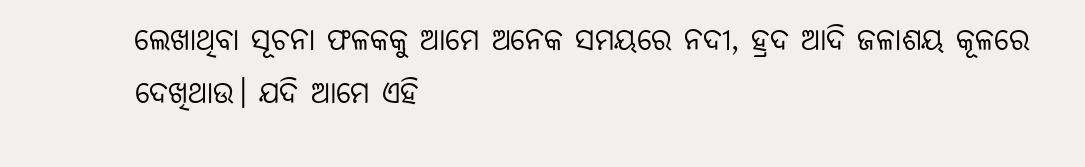ଲେଖାଥିବା ସୂଚନା ଫଳକକୁ ଆମେ ଅନେକ ସମୟରେ ନଦୀ, ହ୍ରଦ ଆଦି ଜଳାଶୟ କୂଳରେ ଦେଖିଥାଉ। ଯଦି ଆମେ ଏହି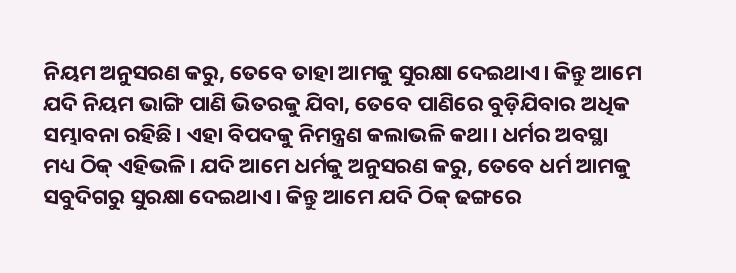ନିୟମ ଅନୁସରଣ କରୁ, ତେବେ ତାହା ଆମକୁ ସୁରକ୍ଷା ଦେଇଥାଏ। କିନ୍ତୁ ଆମେ ଯଦି ନିୟମ ଭାଙ୍ଗି ପାଣି ଭିତରକୁ ଯିବା, ତେବେ ପାଣିରେ ବୁଡ଼ିଯିବାର ଅଧିକ ସମ୍ଭାବନା ରହିଛି। ଏହା ବିପଦକୁ ନିମନ୍ତ୍ରଣ କଲାଭଳି କଥା। ଧର୍ମର ଅବସ୍ଥା ମଧ୍ୟ ଠିକ୍‌ ଏହିଭଳି। ଯଦି ଆମେ ଧର୍ମକୁ ଅନୁସରଣ କରୁ, ତେବେ ଧର୍ମ ଆମକୁ ସବୁଦିଗରୁ ସୁରକ୍ଷା ଦେଇଥାଏ। କିନ୍ତୁ ଆମେ ଯଦି ଠିକ୍‌ ଢଙ୍ଗରେ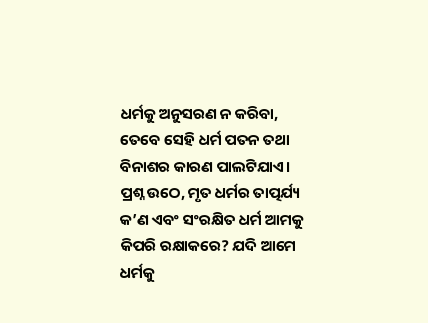ଧର୍ମକୁ ଅନୁସରଣ ନ କରିବା, ତେବେ ସେହି ଧର୍ମ ପତନ ତଥା ବିନାଶର କାରଣ ପାଲଟିଯାଏ।
ପ୍ରଶ୍ନ ଉଠେ, ମୃତ ଧର୍ମର ତାତ୍ପର୍ଯ୍ୟ କ’ଣ ଏବଂ ସଂରକ୍ଷିତ ଧର୍ମ ଆମକୁ କିପରି ରକ୍ଷାକରେ? ଯଦି ଆମେ ଧର୍ମକୁ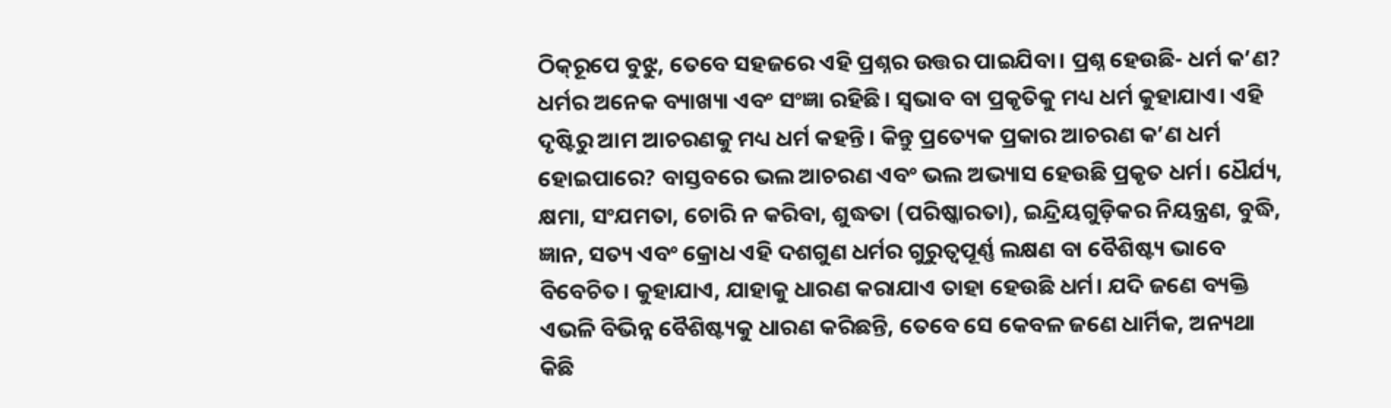ଠିକ୍‌ରୂପେ ବୁଝୁ, ତେବେ ସହଜରେ ଏହି ପ୍ରଶ୍ନର ଉତ୍ତର ପାଇଯିବା। ପ୍ରଶ୍ନ ହେଉଛି- ଧର୍ମ କ’ଣ? ଧର୍ମର ଅନେକ ବ୍ୟାଖ୍ୟା ଏବଂ ସଂଜ୍ଞା ରହିଛି। ସ୍ବଭାବ ବା ପ୍ରକୃତିକୁ ମଧ୍ୟ ଧର୍ମ କୁହାଯାଏ। ଏହି ଦୃଷ୍ଟିରୁ ଆମ ଆଚରଣକୁ ମଧ୍ୟ ଧର୍ମ କହନ୍ତି। କିନ୍ତୁ ପ୍ରତ୍ୟେକ ପ୍ରକାର ଆଚରଣ କ’ଣ ଧର୍ମ ହୋଇପାରେ? ବାସ୍ତବରେ ଭଲ ଆଚରଣ ଏବଂ ଭଲ ଅଭ୍ୟାସ ହେଉଛି ପ୍ରକୃତ ଧର୍ମ। ଧୈର୍ଯ୍ୟ, କ୍ଷମା, ସଂଯମତା, ଚୋରି ନ କରିବା, ଶୁଦ୍ଧତା (ପରିଷ୍କାରତା), ଇନ୍ଦ୍ରିୟଗୁଡ଼ିକର ନିୟନ୍ତ୍ରଣ, ବୁଦ୍ଧି, ଜ୍ଞାନ, ସତ୍ୟ ଏବଂ କ୍ରୋଧ ଏହି ଦଶଗୁଣ ଧର୍ମର ଗୁରୁତ୍ୱପୂର୍ଣ୍ଣ ଲକ୍ଷଣ ବା ବୈଶିଷ୍ଟ୍ୟ ଭାବେ ବିବେଚିତ। କୁହାଯାଏ, ଯାହାକୁ ଧାରଣ କରାଯାଏ ତାହା ହେଉଛି ଧର୍ମ। ଯଦି ଜଣେ ବ୍ୟକ୍ତି ଏଭଳି ବିଭିନ୍ନ ବୈଶିଷ୍ଟ୍ୟକୁ ଧାରଣ କରିଛନ୍ତି, ତେବେ ସେ କେବଳ ଜଣେ ଧାର୍ମିକ, ଅନ୍ୟଥା କିଛି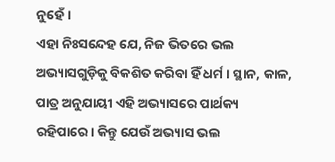ନୁହେଁ।
ଏହା ନିଃସନ୍ଦେହ ଯେ, ନିଜ ଭିତରେ ଭଲ ଅଭ୍ୟାସଗୁଡ଼ିକୁ ବିକଶିତ କରିବା ହିଁ ଧର୍ମ। ସ୍ଥାନ, କାଳ, ପାତ୍ର ଅନୁଯାୟୀ ଏହି ଅଭ୍ୟାସରେ ପାର୍ଥକ୍ୟ ରହିପାରେ। କିନ୍ତୁ ଯେଉଁ ଅଭ୍ୟାସ ଭଲ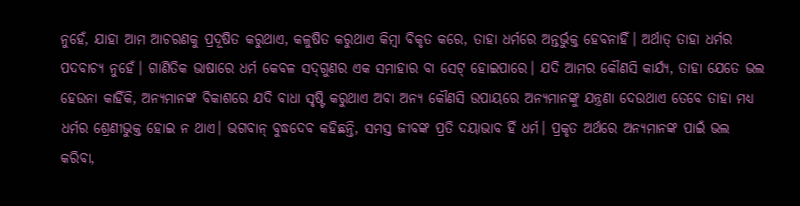ନୁହେଁ, ଯାହା ଆମ ଆଚରଣକୁ ପ୍ରଦୂଷିତ କରୁଥାଏ, କଳୁଷିତ କରୁଥାଏ କିମ୍ବା ବିକୃତ କରେ, ତାହା ଧର୍ମରେ ଅନ୍ତର୍ଭୁକ୍ତ ହେବନାହିଁ। ଅର୍ଥାତ୍‌ ତାହା ଧର୍ମର ପଦବାଚ୍ୟ ନୁହେଁ। ଗାଣିତିକ ଭାଷାରେ ଧର୍ମ କେବଳ ସଦ୍‌ଗୁଣର ଏକ ସମାହାର ବା ସେଟ୍‌ ହୋଇପାରେ। ଯଦି ଆମର କୌଣସି କାର୍ଯ୍ୟ, ତାହା ଯେତେ ଭଲ ହେଉନା କାହିଁକି, ଅନ୍ୟମାନଙ୍କ ବିକାଶରେ ଯଦି ବାଧା ସୃଷ୍ଟି କରୁଥାଏ ଅବା ଅନ୍ୟ କୌଣସି ଉପାୟରେ ଅନ୍ୟମାନଙ୍କୁ ଯନ୍ତ୍ରଣା ଦେଉଥାଏ ତେବେ ତାହା ମଧ୍ୟ ଧର୍ମର ଶ୍ରେଣୀଭୁକ୍ତ ହୋଇ ନ ଥାଏ। ଭଗବାନ୍‌ ବୁଦ୍ଧଦେବ କହିଛନ୍ତି, ସମସ୍ତ ଜୀବଙ୍କ ପ୍ରତି ଦୟାଭାବ ହିଁ ଧର୍ମ। ପ୍ରକୃତ ଅର୍ଥରେ ଅନ୍ୟମାନଙ୍କ ପାଇଁ ଭଲ କରିବା,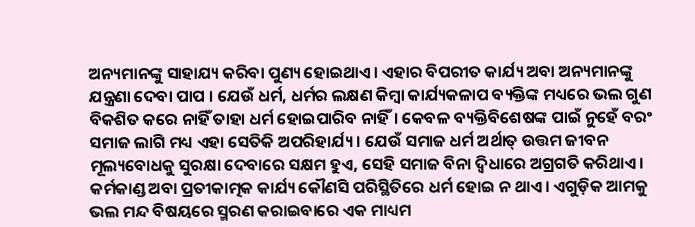ଅନ୍ୟମାନଙ୍କୁ ସାହାଯ୍ୟ କରିବା ପୁଣ୍ୟ ହୋଇଥାଏ। ଏହାର ବିପରୀତ କାର୍ଯ୍ୟ ଅବା ଅନ୍ୟମାନଙ୍କୁ ଯନ୍ତ୍ରଣା ଦେବା ପାପ । ଯେଉଁ ଧର୍ମ, ଧର୍ମର ଲକ୍ଷଣ କିମ୍ବା କାର୍ଯ୍ୟକଳାପ ବ୍ୟକ୍ତିଙ୍କ ମଧ୍ୟରେ ଭଲ ଗୁଣ ବିକଶିତ କରେ ନାହିଁ ତାହା ଧର୍ମ ହୋଇପାରିବ ନାହିଁ। କେବଳ ବ୍ୟକ୍ତିବିଶେଷଙ୍କ ପାଇଁ ନୁହେଁ ବରଂ ସମାଜ ଲାଗି ମଧ୍ୟ ଏହା ସେତିକି ଅପରିହାର୍ଯ୍ୟ। ଯେଉଁ ସମାଜ ଧର୍ମ ଅର୍ଥାତ୍‌ ଉତ୍ତମ ଜୀବନ ମୂଲ୍ୟବୋଧକୁ ସୁରକ୍ଷା ଦେବାରେ ସକ୍ଷମ ହୁଏ, ସେହି ସମାଜ ବିନା ଦ୍ୱିଧାରେ ଅଗ୍ରଗତି କରିଥାଏ। କର୍ମକାଣ୍ଡ ଅବା ପ୍ରତୀକାତ୍ମକ କାର୍ଯ୍ୟ କୌଣସି ପରିସ୍ଥିତିରେ ଧର୍ମ ହୋଇ ନ ଥାଏ। ଏଗୁଡ଼ିକ ଆମକୁ ଭଲ ମନ୍ଦ ବିଷୟରେ ସ୍ମରଣ କରାଇବାରେ ଏକ ମାଧ୍ୟମ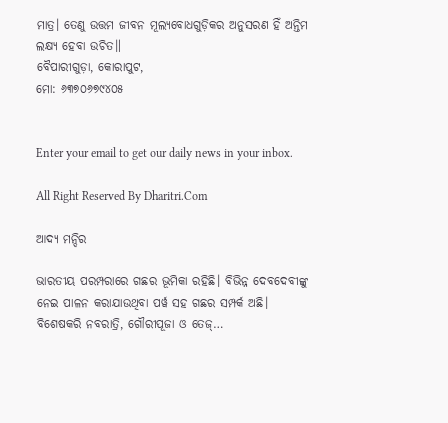ମାତ୍ର। ତେଣୁ ଉତ୍ତମ ଜୀବନ ମୂଲ୍ୟବୋଧଗୁଡ଼ିକର ଅନୁସରଣ ହିଁ ଅନ୍ତିମ ଲକ୍ଷ୍ୟ ହେବା ଉଚିତ॥
ବୈପାରୀଗୁଡ଼ା, କୋରାପୁଟ,
ମୋ: ୬୩୭୦୬୭୯୪୦୫


Enter your email to get our daily news in your inbox.

All Right Reserved By Dharitri.Com

ଆଦ୍ୟ ମନ୍ଦିର

ଭାରତୀୟ ପରମ୍ପରାରେ ଗଛର ଭୂମିକା ରହିଛି। ବିଭିନ୍ନ ଦେବଦେବୀଙ୍କୁ ନେଇ ପାଳନ କରାଯାଉଥିବା ପର୍ୱ ସହ ଗଛର ସମ୍ପର୍କ ଅଛି। ବିଶେଷକରି ନବରାତ୍ରି, ଗୌରୀପୂଜା ଓ ତେଜ୍‌…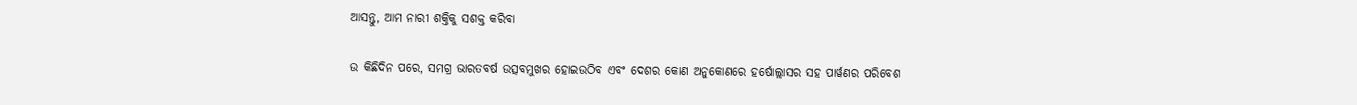ଆସନ୍ତୁ, ଆମ ନାରୀ ଶକ୍ତିକୁ ସଶକ୍ତ କରିବା

ଉ କିଛିଦିନ ପରେ, ସମଗ୍ର ଭାରତବର୍ଷ ଉତ୍ସବମୁଖର ହୋଇଉଠିବ ଏବଂ ଦେଶର କୋଣ ଅନୁକୋଣରେ ହର୍ଷୋଲ୍ଲାସର ସହ ପାର୍ୱଣର ପରିବେଶ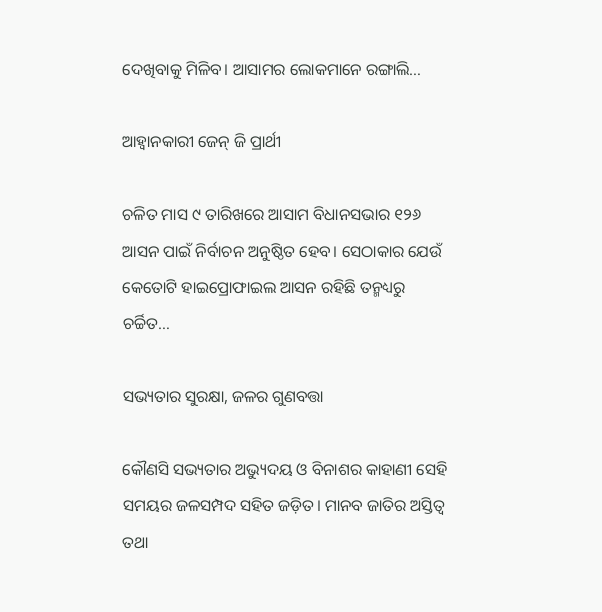ଦେଖିବାକୁ ମିଳିବ। ଆସାମର ଲୋକମାନେ ରଙ୍ଗାଲି…

ଆହ୍ବାନକାରୀ ଜେନ୍‌ ଜି ପ୍ରାର୍ଥୀ

ଚଳିତ ମାସ ୯ ତାରିଖରେ ଆସାମ ବିଧାନସଭାର ୧୨୬ ଆସନ ପାଇଁ ନିର୍ବାଚନ ଅନୁଷ୍ଠିତ ହେବ। ସେଠାକାର ଯେଉଁ କେତୋଟି ହାଇପ୍ରୋଫାଇଲ ଆସନ ରହିଛି ତନ୍ମଧ୍ୟରୁ ଚର୍ଚ୍ଚିତ…

ସଭ୍ୟତାର ସୁରକ୍ଷା, ଜଳର ଗୁଣବତ୍ତା

କୌଣସି ସଭ୍ୟତାର ଅଭ୍ୟୁଦୟ ଓ ବିନାଶର କାହାଣୀ ସେହି ସମୟର ଜଳସମ୍ପଦ ସହିତ ଜଡ଼ିତ। ମାନବ ଜାତିର ଅସ୍ତିତ୍ୱ ତଥା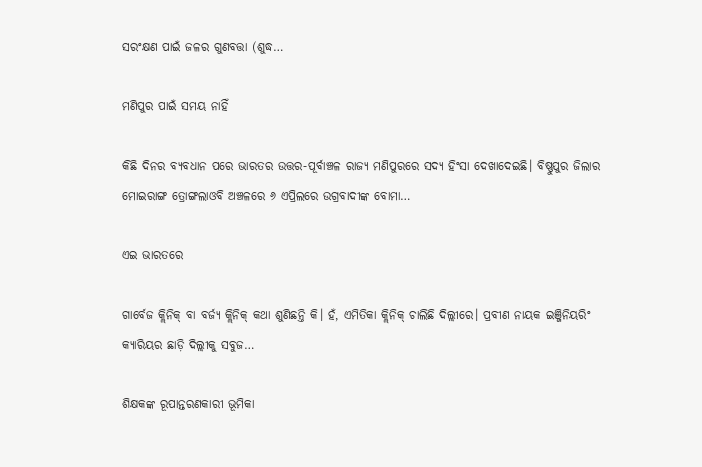ସରଂକ୍ଷଣ ପାଇଁ ଜଳର ଗୁଣବତ୍ତା (ଶୁଦ୍ଧ…

ମଣିପୁର ପାଇଁ ସମୟ ନାହିଁ

କିଛି ଦିନର ବ୍ୟବଧାନ ପରେ ଭାରତର ଉତ୍ତର-ପୂର୍ବାଞ୍ଚଳ ରାଜ୍ୟ ମଣିପୁରରେ ସଦ୍ୟ ହିଂସା ଦେଖାଦେଇଛି। ବିଷ୍ଣୁପୁର ଜିଲାର ମୋଇରାଙ୍ଗ ତ୍ରୋଙ୍ଗଲାଓବି ଅଞ୍ଚଳରେ ୬ ଏପ୍ରିଲରେ ଉଗ୍ରବାଦୀଙ୍କ ବୋମା…

ଏଇ ଭାରତରେ

ଗାର୍ବେଜ କ୍ଲିନିକ୍‌ ବା ବର୍ଜ୍ୟ କ୍ଲିନିକ୍‌ କଥା ଶୁଣିଛନ୍ତି କି। ହଁ, ଏମିତିକା କ୍ଲିନିକ୍‌ ଚାଲିଛି ଦିଲ୍ଲୀରେ। ପ୍ରବୀଣ ନାୟକ ଇଞ୍ଜିନିୟରିଂ କ୍ୟାରିୟର ଛାଡ଼ି ଦିଲ୍ଲୀକୁ ସବୁଜ…

ଶିକ୍ଷକଙ୍କ ରୂପାନ୍ତରଣକାରୀ ଭୂମିକା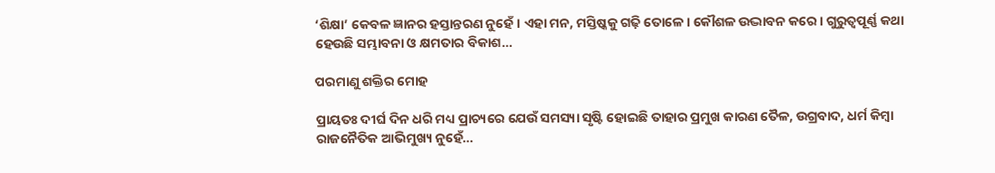‘ଶିକ୍ଷା’ କେବଳ ଜ୍ଞାନର ହସ୍ତାନ୍ତରଣ ନୁହେଁ। ଏହା ମନ, ମସ୍ତିଷ୍କକୁ ଗଢ଼ି ତୋଳେ। କୌଶଳ ଉଦ୍ଭାବନ କରେ। ଗୁରୁତ୍ୱପୂର୍ଣ୍ଣ କଥା ହେଉଛି ସମ୍ଭାବନା ଓ କ୍ଷମତାର ବିକାଶ…

ପରମାଣୁ ଶକ୍ତିର ମୋହ

ପ୍ରାୟତଃ ଦୀର୍ଘ ଦିନ ଧରି ମଧ୍ୟ ପ୍ରାଚ୍ୟରେ ଯେଉଁ ସମସ୍ୟା ସୃଷ୍ଟି ହୋଇଛି ତାହାର ପ୍ରମୁଖ କାରଣ ତୈଳ, ଉଗ୍ରବାଦ, ଧର୍ମ କିମ୍ବା ରାଜନୈତିକ ଆଭିମୁଖ୍ୟ ନୁହେଁ…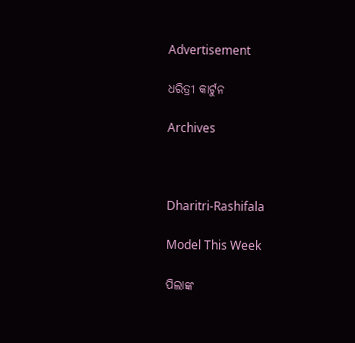Advertisement

ଧରିତ୍ରୀ କାର୍ଟୁନ

Archives



Dharitri-Rashifala

Model This Week

ପିଲାଙ୍କ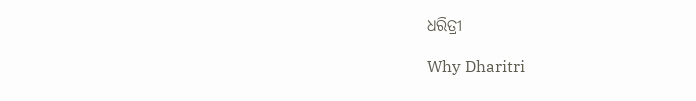ଧରିତ୍ରୀ

Why Dharitri